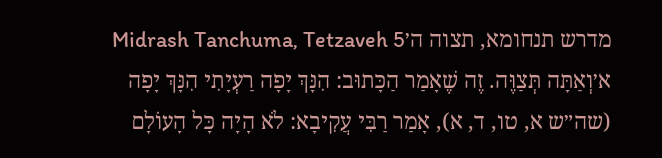מדרש תנחומא, תצוה ה׳Midrash Tanchuma, Tetzaveh 5
א׳וְאַתָּה תְּצַוֶּה. זֶה שֶׁאָמַר הַכָּתוּב: הִנָּךְ יָפָה רַעְיָתִי הִנָּךְ יָפָה (שה״ש א, טו, ד, א), אָמַר רַבִּי עֲקִיבָא: לֹא הָיָה כָּל הָעוֹלָם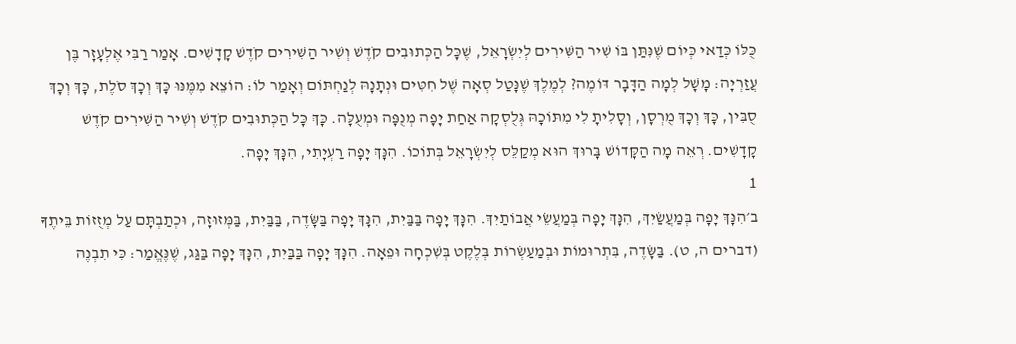כֻּלּוֹ כְּדַאי כְּיוֹם שֶׁנִּתַּן בּוֹ שִׁיר הַשִּׁירִים לְיִשְׂרָאֵל, שֶׁכָּל הַכְּתוּבִים קֹדֶשׁ וְשִׁיר הַשִּׁירִים קֹדֶשׁ קָדָשִׁים. אָמַר רַבִּי אֶלְעָזָר בֶּן עֲזַרְיָה: מָשָׁל לְמָה הַדָּבָר דּוֹמֶה? לְמֶלֶךְ שֶׁנָּטַל סְאָה שֶׁל חִטִּים וּנְתָנָהּ לְנַחְתּוֹם וְאָמַר לוֹ: הוֹצֵא מִמֶּנּוּ כָּךְ וְכָךְ סֹלֶת, כָּךְ וְכָךְ סֻבִּין, כָּךְ וְכָךְ מֻרְסָן, וְסָלִיתָ לִי מִתּוֹכָהּ גְּלֻסְקָה אַחַת יָפָה מְנֻפָּה וּמְעֻלָּה. כָּךְ כָּל הַכְּתוּבִים קֹדֶשׁ וְשִׁיר הַשִּׁירִים קֹדֶשׁ קָדָשִׁים. רְאֵה מָה הַקָּדוֹשׁ בָּרוּךְ הוּא מְקַלֵּס לְיִשְׂרָאֵל בְּתוֹכוֹ. הִנָּךְ יָפָה רַעְיָתִי, הִנָּךְ יָפָה.
1
ב׳הִנָּךְ יָפָה בְּמַעֲשַׂיִךְ, הִנָּךְ יָפָה בְּמַעֲשֵׂי אֲבוֹתַיִךְ. הִנָּךְ יָפָה בַּבַּיִת, הִנָּךְ יָפָה בַּשָּׂדֶה, בַּבַּיִת, בַּמְּזוּזָה, וּכְתַבְתָּם עַל מְזֻזוֹת בֵּיתֶךָ (דברים ה, ט). בַּשָּׂדֶה, בִּתְרוּמוֹת וּבְמַעַשְׂרוֹת בְּלֶקֶט בְּשִׁכְחָה וּפֵאָה. הִנָּךְ יָפָה בַּבַּיִת, הִנָּךְ יָפָה בַּגַּג, שֶׁנֶּאֱמַר: כִּי תִבְנֶה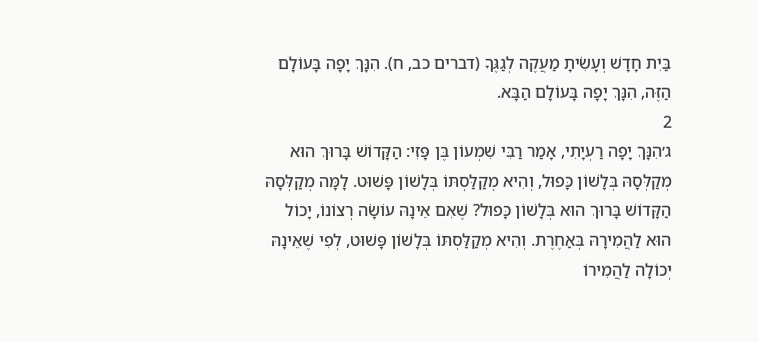בַּיִת חָדָשׁ וְעָשִׂיתָ מַעֲקֶה לְגַגֶּךָ (דברים כב, ח). הִנָּךְ יָפָה בָּעוֹלָם הַזֶּה, הִנָּךְ יָפָה בָּעוֹלָם הַבָּא.
2
ג׳הִנָּךְ יָפָה רַעְיָתִי, אָמַר רַבִּי שִׁמְעוֹן בֶּן פָּזִי: הַקָּדוֹשׁ בָּרוּךְ הוּא מְקַלְּסָהּ בְּלָשׁוֹן כָּפוּל, וְהִיא מְקַלַּסְתּוֹ בְּלָשׁוֹן פָּשׁוּט. לָמָּה מְקַלְּסָהּ הַקָּדוֹשׁ בָּרוּךְ הוּא בְּלָשׁוֹן כָּפוּל? שֶׁאִם אֵינָהּ עוֹשָׂה רְצוֹנוֹ, יָכוֹל הוּא לַהֲמִירָהּ בְּאַחֶרֶת. וְהִיא מְקַלַּסְתּוֹ בְּלָשׁוֹן פָּשׁוּט, לְפִי שֶׁאֵינָהּ יְכוֹלָה לַהֲמִירוֹ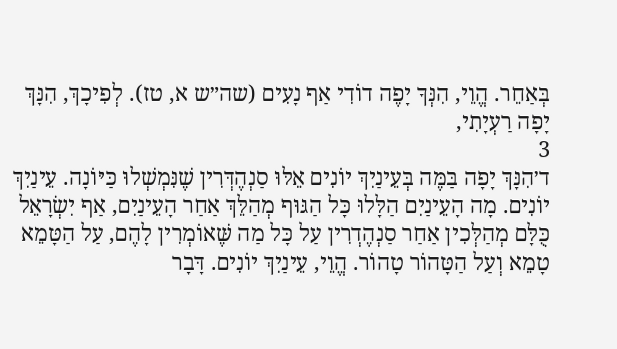בְּאַחֵר. הֱוֵי, הִנְּךָ יָפֶה דוֹדִי אַף נָעִים (שה״ש א, טז). לְפִיכָךְ, הִנָּךְ יָפָה רַעְיָתִי,
3
ד׳הִנָּךְ יָפָה בַּמֶּה בְּעֵינַיִךְ יוֹנִים אֵלּוּ סַנְהֶדְּרִין שֶׁנִּמְשְׁלוּ כַּיּוֹנָה. עֵינַיִךְ יוֹנִים. מָה הָעֵינַיִם הַלָּלוּ כָּל הַגּוּף מְהַלֵּךְ אַחַר הָעֵינַיִם, אַף יִשְׂרָאֵל כֻּלָּם מְהַלְּכִין אַחַר סַנְהֶדְרִין עַל כָּל מַה שֶּׁאוֹמְרִין לָהֶם, עַל הַטָּמֵא טָמֵא וְעַל הַטָּהוֹר טָהוֹר. הֱוֵי, עֵינַיִךְ יוֹנִים. דָּבָר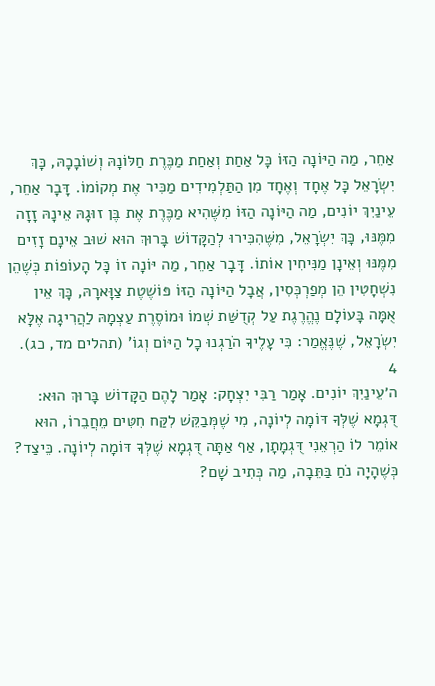אַחֵר, מַה הַיּוֹנָה הַזּוֹ כָּל אַחַת וְאַחַת מַכֶּרֶת חַלּוֹנָהּ וְשׁוֹבָכָהּ, כָּךְ יִשְׂרָאֵל כָּל אֶחָד וְאֶחָד מִן הַתַּלְמִידִים מַכִּיר אֶת מְקוֹמוֹ. דָּבָר אַחֵר, עֵינַיִךְ יוֹנִים, מַה הַיּוֹנָה הַזּוֹ מִשֶּׁהִיא מַכֶּרֶת אֶת בֶּן זוּגָהּ אֵינָהּ זָזָה מִמֶּנּוּ, כָּךְ יִשְׂרָאֵל, מִשֶּׁהִכִּירוּ לְהַקָּדוֹשׁ בָּרוּךְ הוּא שׁוּב אֵינָם זָזִים מִמֶּנּוּ וְאֵינָן מַנִּיחִין אוֹתוֹ. דָּבָר אַחֵר, מַה יּוֹנָה זוֹ כָּל הָעוֹפוֹת כְּשֶׁהֵן נִשְׁחָטִין הֵן מְפַרְכְּסִין, אֲבָל הַיּוֹנָה הַזּוֹ פּוֹשֶׁטֶת צַוָּארָהּ, כָּךְ אֵין אֻמָּה בָּעוֹלָם נֶהֱרֶגֶת עַל קְדֻשַּׁת שְׁמוֹ וּמוֹסֶרֶת עַצְמָהּ לַהֲרִיגָה אֶלָּא יִשְׂרָאֵל, שֶׁנֶּאֱמַר: כִּי עָלֶיךָ הֹרַגְנוּ כָל הַיּוֹם וְגוֹ' (תהלים מד, כג).
4
ה׳עֵינַיִךְ יוֹנִים. אָמַר רַבִּי יִצְחָק: אָמַר לָהֶם הַקָּדוֹשׁ בָּרוּךְ הוּא: דֻּגְמָא שֶׁלְּךָ דּוֹמָה לְיוֹנָה, מִי שֶׁמְּבַקֵּשׁ לִקַּח חִטִּים מֵחֲבֵרוֹ, הוּא אוֹמֵר לוֹ הַרְאֵנִי דֻּגְמָתָן, אַף אַתָּה דֻּגְמָא שֶׁלְּךָ דּוֹמָה לְיוֹנָה. כֵּיצַד? כְּשֶׁהָיָה נֹחַ בַּתֵּבָה, מַה כְּתִיב שָׁם?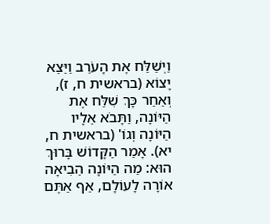וַיְשַׁלַּח אֶת הָעֹרֵב וַיֵּצֵא יָצוֹא (בראשית ח, ז), וְאַחַר כָּךְ שִׁלַּח אֶת הַיּוֹנָה, וַתָּבֹא אֵלָיו הַיּוֹנָה וְגוֹ' (בראשית ח, יא). אָמַר הַקָּדוֹשׁ בָּרוּךְ הוּא: מַה הַיּוֹנָה הֵבִיאָה אוֹרָה לָעוֹלָם, אַף אַתֶּם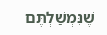שֶׁנִּמְשַׁלְתֶּם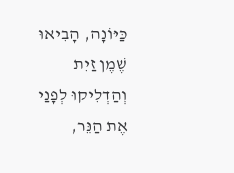כַּיּוֹנָה, הָבִיאוּ שֶׁמֶן זַיִת וְהַדְלִיקוּ לְפָנַי אֶת הַנֵּר,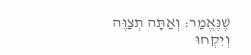שֶׁנֶּאֱמַר: וְאַתָּה תְצַוֶּה וְיִקְחוּ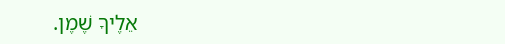אֵלֶיךָ שֶׁמֶן.